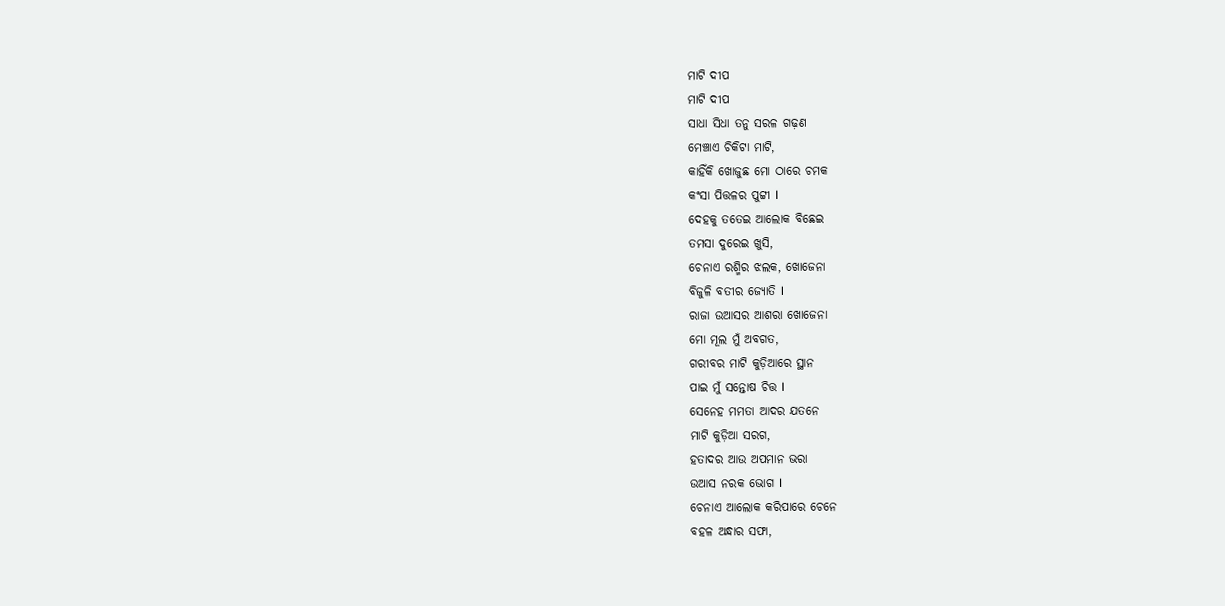ମାଟି ଦୀପ
ମାଟି ଦୀପ
ସାଧା ସିଧା ତନୁ ସରଳ ଗଢ଼ଣ
ମେଞ୍ଚାଏ ଚିକିଟା ମାଟି,
କାହିଁକି ଖୋଜୁଛ ମୋ ଠାରେ ଚମକ
କଂସା ପିତ୍ତଳର ପୁଟ୍ଟୀ I
ଦେହକୁ ତତେଇ ଆଲୋକ ବିଛେଇ
ତମସା ଦୁରେଇ ଖୁସି,
ଚେନାଏ ରଶ୍ମିର ଝଲକ, ଖୋଜେନା
ବିଜୁଳି ବତୀର ଜ୍ୟୋତି I
ରାଜା ଉଆସର ଆଶରା ଖୋଜେନା
ମୋ ମୂଲ ମୁଁ ଅବଗତ,
ଗରୀବର ମାଟି କୁଡ଼ିଆରେ ସ୍ଥାନ
ପାଇ ମୁଁ ସନ୍ତୋଷ ଚିତ୍ତ I
ସେନେହ ମମତା ଆଦର ଯତନେ
ମାଟି କୁଡ଼ିଆ ସରଗ,
ହତାଦର ଆଉ ଅପମାନ ଭରା
ଉଆସ ନରକ ଭୋଗ I
ଚେନାଏ ଆଲୋକ କରିପାରେ ଚେନେ
ବହଳ ଅନ୍ଧାର ସଫା,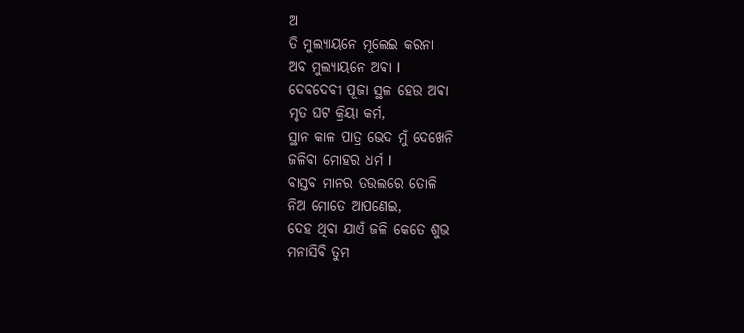ଅ
ତି ମୁଲ୍ୟାୟନେ ମୂଲେଇ କରନା
ଅବ ମୁଲ୍ୟାୟନେ ଅଵା I
ଦେବଦେବୀ ପୂଜା ସ୍ଥଳ ହେଉ ଅଵା
ମୃତ ଘଟ କ୍ରିୟା କର୍ମ,
ସ୍ଥାନ କାଳ ପାତ୍ର ଭେଦ ମୁଁ ଦେଖେନି
ଜଳିବା ମୋହର ଧର୍ମ I
ବାସ୍ତବ ମାନର ତଉଲରେ ତୋଳି
ନିଅ ମୋତେ ଆପଣେଇ,
ଦେହ ଥିବା ଯାଏଁ ଜଳି କେତେ ଶୁଭ
ମନାସିବି ତୁମ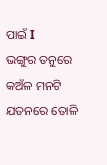ପାଇଁ I
ଭଙ୍ଗୁର ତନୁରେ କଅଁଳ ମନଟି
ଯତନରେ ତୋଳି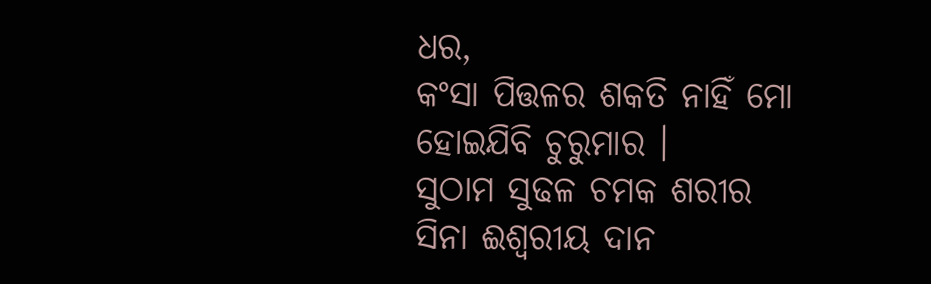ଧର,
କଂସା ପିତ୍ତଳର ଶକତି ନାହିଁ ମୋ
ହୋଇଯିବି ଚୁରୁମାର ।
ସୁଠାମ ସୁଢଳ ଚମକ ଶରୀର
ସିନା ଈଶ୍ୱରୀୟ ଦାନ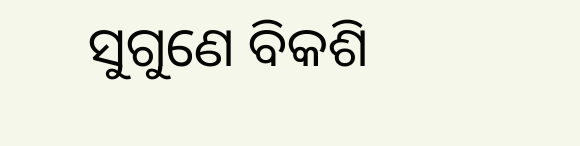ସୁଗୁଣେ ବିକଶି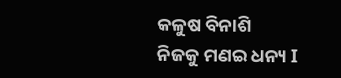କଳୁଷ ବିନାଶି
ନିଜକୁ ମଣଇ ଧନ୍ୟ I